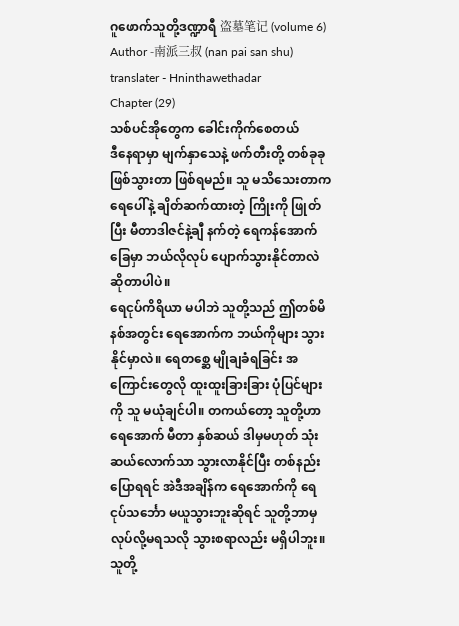ဂူဖောက်သူတို့ဒဏ္ဍာရီ 盗墓笔记 (volume 6)
Author -南派三叔 (nan pai san shu)
translater - Hninthawethadar
Chapter (29)
သစ်ပင်အိုတွေက ခေါင်းကိုက်စေတယ်
ဒီနေရာမှာ မျက်နှာသေနဲ့ ဖက်တီးတို့ တစ်ခုခုဖြစ်သွားတာ ဖြစ်ရမည်။ သူ မသိသေးတာက ရေပေါ်နဲ့ ချိတ်ဆက်ထားတဲ့ ကြိုးကို ဖြုတ်ပြီး မီတာဒါဇင်နဲ့ချီ နက်တဲ့ ရေကန်အောက်ခြေမှာ ဘယ်လိုလုပ် ပျောက်သွားနိုင်တာလဲ ဆိုတာပါပဲ။
ရေငုပ်ကိရိယာ မပါဘဲ သူတို့သည် ဤတစ်မိနစ်အတွင်း ရေအောက်က ဘယ်ကိုများ သွားနိုင်မှာလဲ။ ရေတစ္ဆေ မျိုချခံရခြင်း အကြောင်းတွေလို ထူးထူးခြားခြား ပုံပြင်များကို သူ မယုံချင်ပါ။ တကယ်တော့ သူတို့ဟာ ရေအောက် မီတာ နှစ်ဆယ် ဒါမှမဟုတ် သုံးဆယ်လောက်သာ သွားလာနိုင်ပြီး တစ်နည်းပြောရရင် အဲဒီအချိန်က ရေအောက်ကို ရေငုပ်သင်္ဘော မယူသွားဘူးဆိုရင် သူတို့ဘာမှ လုပ်လို့မရသလို သွားစရာလည်း မရှိပါဘူး။ သူတို့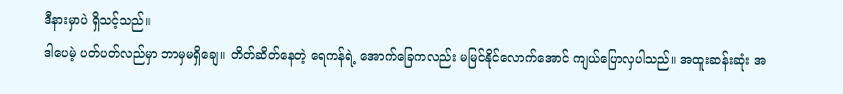ဒီနားမှာပဲ ရှိသင့်သည်။
ဒါပေမဲ့ ပတ်ပတ်လည်မှာ ဘာမှမရှိချေ။ တိတ်ဆိတ်နေတဲ့ ရေကန်ရဲ့ အောက်ခြေကလည်း မမြင်နိုင်လောက်အောင် ကျယ်ပြောလှပါသည်။ အထူးဆန်းဆုံး အ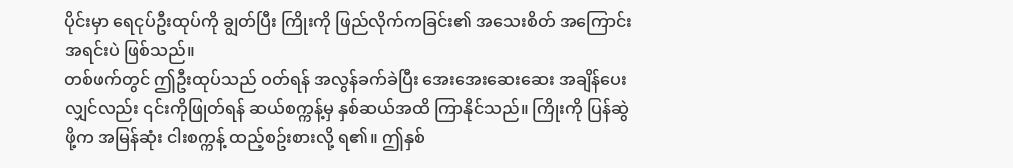ပိုင်းမှာ ရေငုပ်ဦးထုပ်ကို ချွတ်ပြီး ကြိုးကို ဖြည်လိုက်ကခြင်း၏ အသေးစိတ် အကြောင်းအရင်းပဲ ဖြစ်သည်။
တစ်ဖက်တွင် ဤဦးထုပ်သည် ဝတ်ရန် အလွန်ခက်ခဲပြီး အေးအေးဆေးဆေး အချိန်ပေးလျှင်လည်း ၎င်းကိုဖြုတ်ရန် ဆယ်စက္ကန့်မှ နှစ်ဆယ်အထိ ကြာနိုင်သည်။ ကြိုးကို ပြန်ဆွဲဖို့က အမြန်ဆုံး ငါးစက္ကန့် ထည့်စဥ်းစားလို့ ရ၏။ ဤနှစ်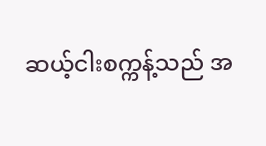ဆယ့်ငါးစက္ကန့်သည် အ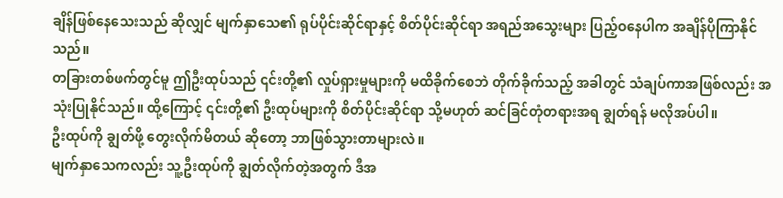ချိန်ဖြစ်နေသေးသည် ဆိုလျှင် မျက်နှာသေ၏ ရုပ်ပိုင်းဆိုင်ရာနှင့် စိတ်ပိုင်းဆိုင်ရာ အရည်အသွေးများ ပြည့်ဝနေပါက အချိန်ပိုကြာနိုင်သည်။
တခြားတစ်ဖက်တွင်မူ ဤဦးထုပ်သည် ၎င်းတို့၏ လှုပ်ရှားမှုများကို မထိခိုက်စေဘဲ တိုက်ခိုက်သည့် အခါတွင် သံချပ်ကာအဖြစ်လည်း အသုံးပြုနိုင်သည်။ ထို့ကြောင့် ၎င်းတို့၏ ဦးထုပ်များကို စိတ်ပိုင်းဆိုင်ရာ သို့မဟုတ် ဆင်ခြင်တုံတရားအရ ချွတ်ရန် မလိုအပ်ပါ။
ဦးထုပ်ကို ချွတ်ဖို့ တွေးလိုက်မိတယ် ဆိုတော့ ဘာဖြစ်သွားတာများလဲ။
မျက်နှာသေကလည်း သူ့ဦးထုပ်ကို ချွတ်လိုက်တဲ့အတွက် ဒီအ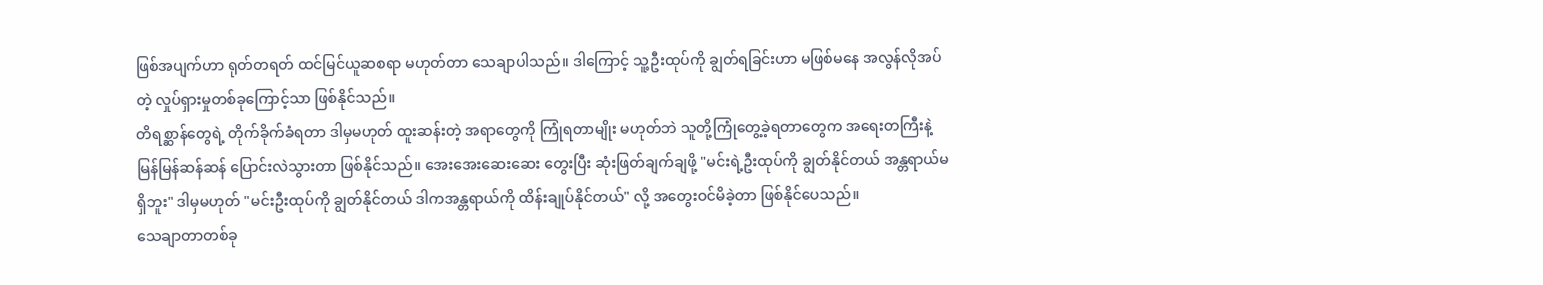ဖြစ်အပျက်ဟာ ရုတ်တရတ် ထင်မြင်ယူဆစရာ မဟုတ်တာ သေချာပါသည်။ ဒါကြောင့် သူ့ဦးထုပ်ကို ချွတ်ရခြင်းဟာ မဖြစ်မနေ အလွန်လိုအပ်တဲ့ လှုပ်ရှားမှုတစ်ခုကြောင့်သာ ဖြစ်နိုင်သည်။
တိရစ္ဆာန်တွေရဲ့ တိုက်ခိုက်ခံရတာ ဒါမှမဟုတ် ထူးဆန်းတဲ့ အရာတွေကို ကြုံရတာမျိုး မဟုတ်ဘဲ သူတို့ကြုံတွေ့ခဲ့ရတာတွေက အရေးတကြီးနဲ့ မြန်မြန်ဆန်ဆန် ပြောင်းလဲသွားတာ ဖြစ်နိုင်သည်။ အေးအေးဆေးဆေး တွေးပြီး ဆုံးဖြတ်ချက်ချဖို့ "မင်းရဲ့ဦးထုပ်ကို ချွတ်နိုင်တယ် အန္တရာယ်မရှိဘူး" ဒါမှမဟုတ် "မင်းဦးထုပ်ကို ချွတ်နိုင်တယ် ဒါကအန္တရာယ်ကို ထိန်းချုပ်နိုင်တယ်" လို့ အတွေးဝင်မိခဲ့တာ ဖြစ်နိုင်ပေသည်။
သေချာတာတစ်ခု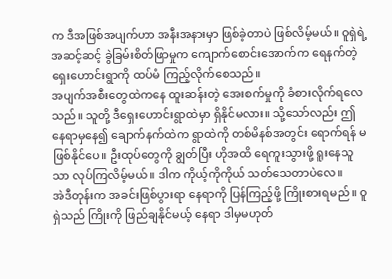က ဒီအဖြစ်အပျက်ဟာ အနီးအနားမှာ ဖြစ်ခဲ့တာပဲ ဖြစ်လိမ့်မယ်။ ဝူရှဲရဲ့ အဆင့်ဆင့် ခွဲခြမ်းစိတ်ဖြာမှုက ကျောက်စောင်းအောက်က ရေနက်တဲ့ ရှေးဟောင်းရွာကို ထပ်မံ ကြည့်လိုက်စေသည်။
အပျက်အစီးတွေထဲကနေ ထူးဆန်းတဲ့ အေးစက်မှုကို ခံစားလိုက်ရလေသည်။ သူတို့ ဒီရှေးဟောင်းရွာထဲမှာ ရှိနိုင်မလား။ သို့သော်လည်း ဤနေရာမှနေ၍ ချောက်နက်ထဲက ရွာထဲကို တစ်မိနစ်အတွင်း ရောက်ရန် မဖြစ်နိုင်ပေ။ ဦးထုပ်တွေကို ချွတ်ပြီး ဟိုအထိ ရေကူးသွားဖို့ ရူးနေသူသာ လုပ်ကြလိမ့်မယ်။ ဒါက ကိုယ့်ကိုကိုယ် သတ်သေတာပဲလေ။
အဲဒီတုန်းက အခင်းဖြစ်ပွားရာ နေရာကို ပြန်ကြည့်ဖို့ ကြိုးစားရမည်။ ဝူရှဲသည် ကြိုးကို ဖြည်ချနိုင်မယ့် နေရာ ဒါမှမဟုတ်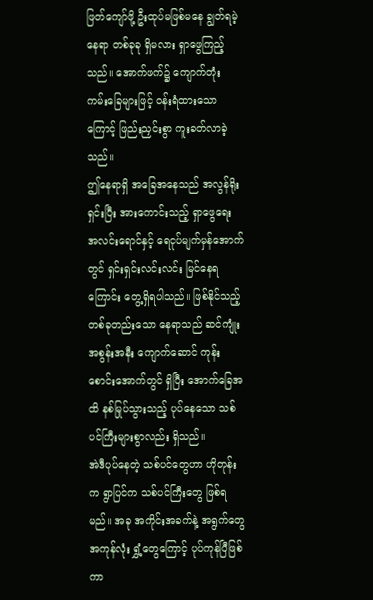ဖြတ်ကျော်ဖို့ ဦးထုပ်မဖြစ်မနေ ချွတ်ရမဲ့ နေရာ တစ်ခုခု ရှိမလား ရှာဖွေကြည့်သည်။ အောက်ဖက်၌ ကျောက်တုံး ကမ်းခြေများဖြင့် ဝန်းရံထားသောကြောင့် ဖြည်းညှင်းစွာ ကူးခတ်လာခဲ့သည်။
ဤနေရာရှိ အခြေအနေသည် အလွန်ရိုးရှင်းပြီး အားကောင်းသည့် ရှာဖွေရေး အလင်းရောင်နှင့် ရေငုပ်မျက်မှန်အောက်တွင် ရှင်းရှင်းလင်းလင်း မြင်နေရကြောင်း တွေ့ရှိရပါသည်။ ဖြစ်နိုင်သည့် တစ်ခုတည်းသော နေရာသည် ဆင်ကျုံးအစွန်းအနီး ကျောက်ဆောင် ကုန်းစောင်းအောက်တွင် ရှိပြီး အောက်ခြေအထိ နစ်မြုပ်သွားသည့် ပုပ်နေသော သစ်ပင်ကြီးများစွာလည်း ရှိသည်။
အဲဒီပုပ်နေတဲ့ သစ်ပင်တွေဟာ ဟိုတုန်းက ရွာပြင်က သစ်ပင်ကြီးတွေ ဖြစ်ရမည်။ အခု အကိုင်းအခက်နဲ့ အရွက်တွေ အကုန်လုံး ရွှံ့တွေကြောင့် ပုပ်ကုန်ပြီဖြစ်ကာ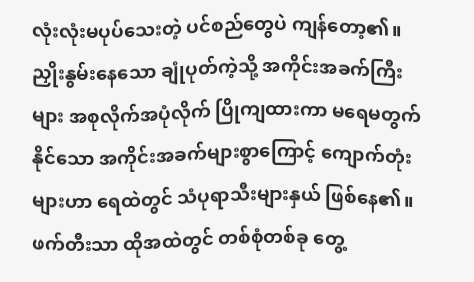လုံးလုံးမပုပ်သေးတဲ့ ပင်စည်တွေပဲ ကျန်တော့၏။ ညှိုးနွမ်းနေသော ချုံပုတ်ကဲ့သို့ အကိုင်းအခက်ကြီးများ အစုလိုက်အပုံလိုက် ပြိုကျထားကာ မရေမတွက်နိုင်သော အကိုင်းအခက်များစွာကြောင့် ကျောက်တုံးများဟာ ရေထဲတွင် သံပုရာသီးများနှယ် ဖြစ်နေ၏။
ဖက်တီးသာ ထိုအထဲတွင် တစ်စုံတစ်ခု တွေ့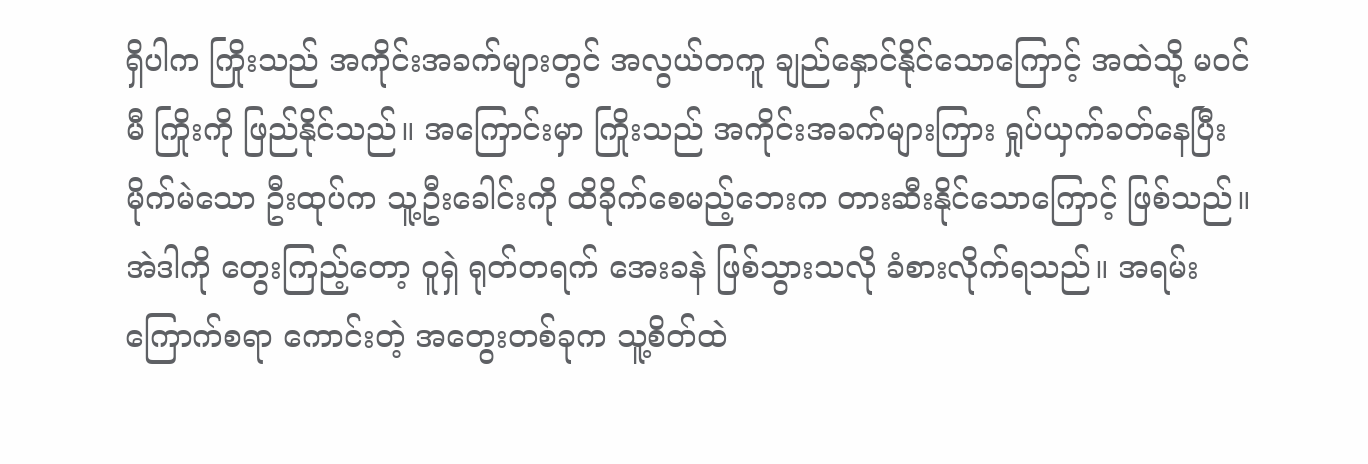ရှိပါက ကြိုးသည် အကိုင်းအခက်များတွင် အလွယ်တကူ ချည်နှောင်နိုင်သောကြောင့် အထဲသို့ မဝင်မီ ကြိုးကို ဖြည်နိုင်သည်။ အကြောင်းမှာ ကြိုးသည် အကိုင်းအခက်များကြား ရှုပ်ယှက်ခတ်နေပြီး မိုက်မဲသော ဦးထုပ်က သူ့ဦးခေါင်းကို ထိခိုက်စေမည့်ဘေးက တားဆီးနိုင်သောကြောင့် ဖြစ်သည်။
အဲဒါကို တွေးကြည့်တော့ ဝူရှဲ ရုတ်တရက် အေးခနဲ ဖြစ်သွားသလို ခံစားလိုက်ရသည်။ အရမ်းကြောက်စရာ ကောင်းတဲ့ အတွေးတစ်ခုက သူ့စိတ်ထဲ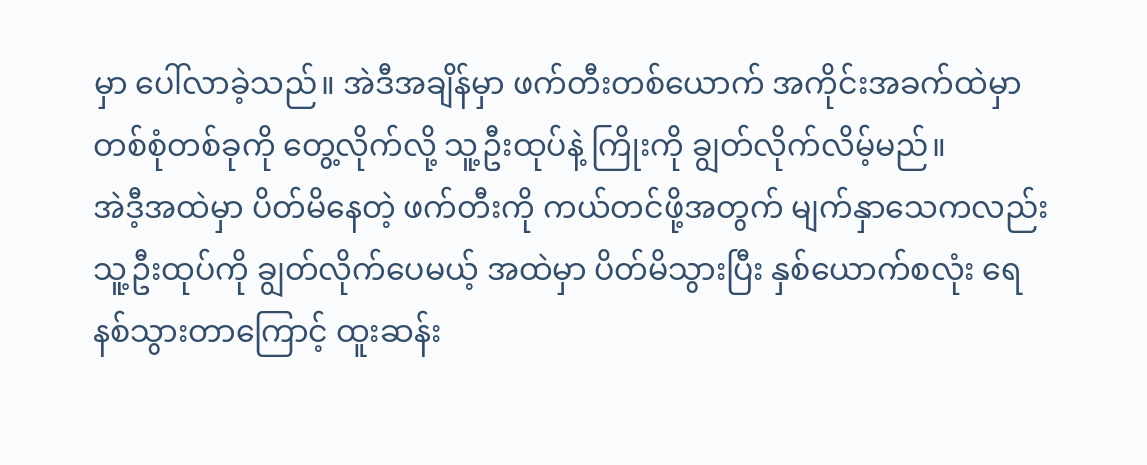မှာ ပေါ်လာခဲ့သည်။ အဲဒီအချိန်မှာ ဖက်တီးတစ်ယောက် အကိုင်းအခက်ထဲမှာ တစ်စုံတစ်ခုကို တွေ့လိုက်လို့ သူ့ဦးထုပ်နဲ့ ကြိုးကို ချွတ်လိုက်လိမ့်မည်။
အဲဒီ့အထဲမှာ ပိတ်မိနေတဲ့ ဖက်တီးကို ကယ်တင်ဖို့အတွက် မျက်နှာသေကလည်း သူ့ဦးထုပ်ကို ချွတ်လိုက်ပေမယ့် အထဲမှာ ပိတ်မိသွားပြီး နှစ်ယောက်စလုံး ရေနစ်သွားတာကြောင့် ထူးဆန်း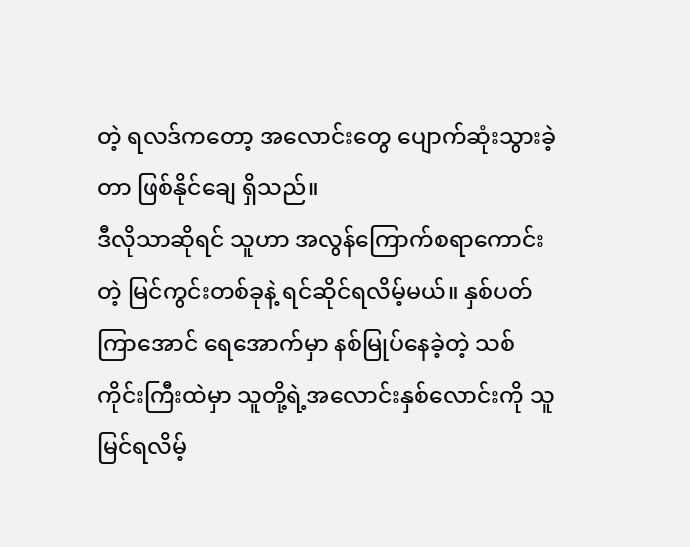တဲ့ ရလဒ်ကတော့ အလောင်းတွေ ပျောက်ဆုံးသွားခဲ့တာ ဖြစ်နိုင်ချေ ရှိသည်။
ဒီလိုသာဆိုရင် သူဟာ အလွန်ကြောက်စရာကောင်းတဲ့ မြင်ကွင်းတစ်ခုနဲ့ ရင်ဆိုင်ရလိမ့်မယ်။ နှစ်ပတ်ကြာအောင် ရေအောက်မှာ နစ်မြုပ်နေခဲ့တဲ့ သစ်ကိုင်းကြီးထဲမှာ သူတို့ရဲ့အလောင်းနှစ်လောင်းကို သူ မြင်ရလိမ့်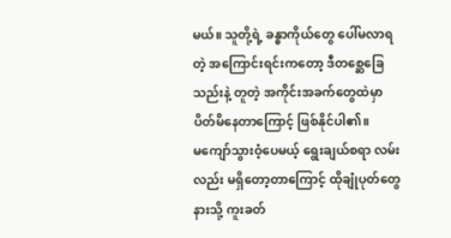မယ်။ သူတို့ရဲ့ ခန္ဓာကိုယ်တွေ ပေါ်မလာရတဲ့ အကြောင်းရင်းကတော့ ဒီတစ္ဆေခြေသည်းနဲ့ တူတဲ့ အကိုင်းအခက်တွေထဲမှာ ပိတ်မိနေတာကြောင့် ဖြစ်နိုင်ပါ၏။
မကျော်သွားဝံ့ပေမယ့် ရွေးချယ်စရာ လမ်းလည်း မရှိတော့တာကြောင့် ထိုချုံပုတ်တွေနားသို့ ကူးခတ်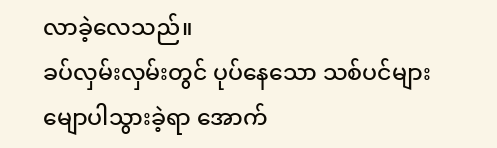လာခဲ့လေသည်။
ခပ်လှမ်းလှမ်းတွင် ပုပ်နေသော သစ်ပင်များ မျောပါသွားခဲ့ရာ အောက်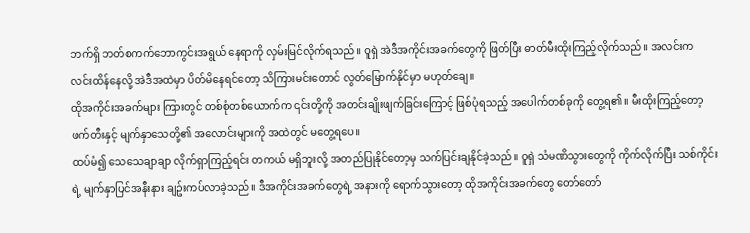ဘက်ရှိ ဘတ်စကက်ဘောကွင်းအရွယ် နေရာကို လှမ်းမြင်လိုက်ရသည်။ ဝူရှဲ အဲဒီအကိုင်းအခက်တွေကို ဖြတ်ပြီး ဓာတ်မီးထိုးကြည့်လိုက်သည်။ အလင်းက လင်းထိန်နေလို့ အဲဒီအထဲမှာ ပိတ်မိနေရင်တော့ သိကြားမင်းတောင် လွတ်မြောက်နိုင်မှာ မဟုတ်ချေ။
ထိုအကိုင်းအခက်များ ကြားတွင် တစ်စုံတစ်ယောက်က ၎င်းတို့ကို အတင်းချိုးဖျက်ခြင်းကြောင့် ဖြစ်ပုံရသည့် အပေါက်တစ်ခုကို တွေ့ရ၏။ မီးထိုးကြည့်တော့ ဖက်တီးနှင့် မျက်နှာသေတို့၏ အလောင်းများကို အထဲတွင် မတွေ့ရပေ။
ထပ်မံ၍ သေသေချာချာ လိုက်ရှာကြည့်ရင်း တကယ် မရှိဘူးလို့ အတည်ပြုနိုင်တော့မှ သက်ပြင်းချနိုင်ခဲ့သည်။ ဝူရှဲ သံမဏိသွားတွေကို ကိုက်လိုက်ပြီး သစ်ကိုင်းရဲ့ မျက်နှာပြင်အနီးနား ချဥ်းကပ်လာခဲ့သည်။ ဒီအကိုင်းအခက်တွေရဲ့ အနားကို ရောက်သွားတော့ ထိုအကိုင်းအခက်တွေ တော်တော်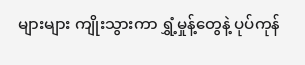များများ ကျိုးသွားကာ ရွှံ့မှုန့်တွေနဲ့ ပုပ်ကုန်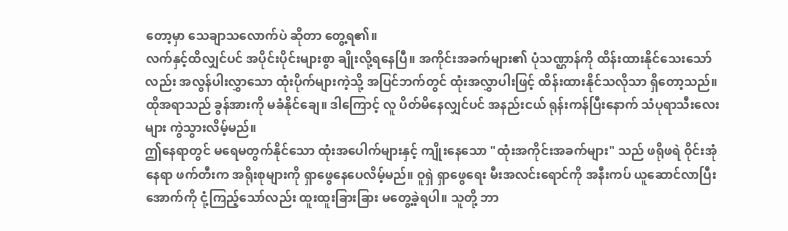တော့မှာ သေချာသလောက်ပဲ ဆိုတာ တွေ့ရ၏။
လက်နှင့်ထိလျှင်ပင် အပိုင်းပိုင်းများစွာ ချိုးလို့ရနေပြီ။ အကိုင်းအခက်များ၏ ပုံသဏ္ဌာန်ကို ထိန်းထားနိုင်သေးသော်လည်း အလွန်ပါးလွှာသော ထုံးပိုက်များကဲ့သို့ အပြင်ဘက်တွင် ထုံးအလွှာပါးဖြင့် ထိန်းထားနိုင်သလိုသာ ရှိတော့သည်။ ထိုအရာသည် ခွန်အားကို မခံနိုင်ချေ။ ဒါကြောင့် လူ ပိတ်မိနေလျှင်ပင် အနည်းငယ် ရုန်းကန်ပြီးနောက် သံပုရာသီးလေးများ ကွဲသွားလိမ့်မည်။
ဤနေရာတွင် မရေမတွက်နိုင်သော ထုံးအပေါက်များနှင့် ကျိုးနေသော "ထုံးအကိုင်းအခက်များ" သည် ဖရိုဖရဲ ဝိုင်းအုံနေရာ ဖက်တီးက အရိုးစုများကို ရှာဖွေနေပေလိမ့်မည်။ ဝူရှဲ ရှာဖွေရေး မီးအလင်းရောင်ကို အနီးကပ် ယူဆောင်လာပြီး အောက်ကို ငုံ့ကြည့်သော်လည်း ထူးထူးခြားခြား မတွေ့ခဲ့ရပါ။ သူတို့ ဘာ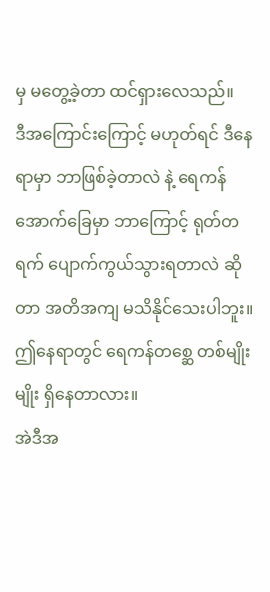မှ မတွေ့ခဲ့တာ ထင်ရှားလေသည်။
ဒီအကြောင်းကြောင့် မဟုတ်ရင် ဒီနေရာမှာ ဘာဖြစ်ခဲ့တာလဲ နဲ့ ရေကန်အောက်ခြေမှာ ဘာကြောင့် ရုတ်တရက် ပျောက်ကွယ်သွားရတာလဲ ဆိုတာ အတိအကျ မသိနိုင်သေးပါဘူး။ ဤနေရာတွင် ရေကန်တစ္ဆေ တစ်မျိုးမျိုး ရှိနေတာလား။
အဲဒီအ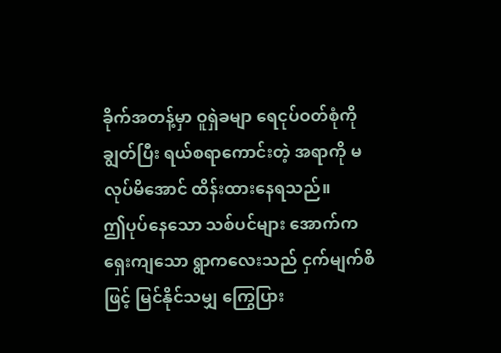ခိုက်အတန့်မှာ ဝူရှဲခမျာ ရေငုပ်ဝတ်စုံကို ချွတ်ပြီး ရယ်စရာကောင်းတဲ့ အရာကို မလုပ်မိအောင် ထိန်းထားနေရသည်။
ဤပုပ်နေသော သစ်ပင်များ အောက်က ရှေးကျသော ရွာကလေးသည် ငှက်မျက်စိဖြင့် မြင်နိုင်သမျှ ကြွေပြား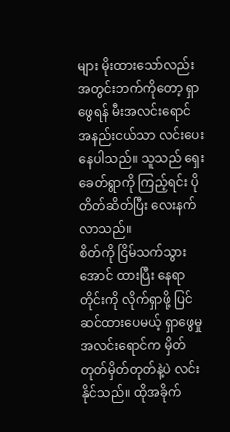များ မိုးထားသော်လည်း အတွင်းဘက်ကိုတော့ ရှာဖွေရန် မီးအလင်းရောင် အနည်းငယ်သာ လင်းပေးနေပါသည်။ သူသည် ရှေးခေတ်ရွာကို ကြည့်ရင်း ပိုတိတ်ဆိတ်ပြီး လေးနက်လာသည်။
စိတ်ကို ငြိမ်သက်သွားအောင် ထားပြီး နေရာတိုင်းကို လိုက်ရှာဖို့ ပြင်ဆင်ထားပေမယ့် ရှာဖွေမှု အလင်းရောင်က မှိတ်တုတ်မှိတ်တုတ်နဲ့ပဲ လင်းနိုင်သည်။ ထိုအခိုက်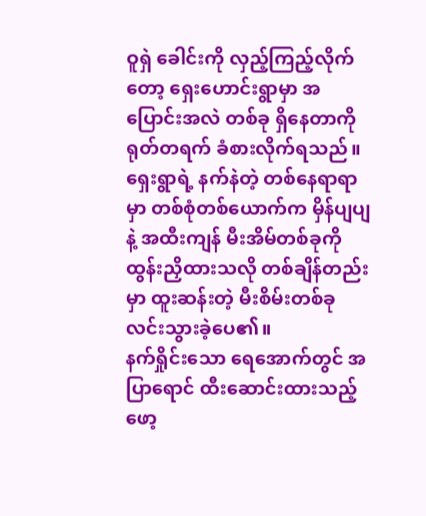ဝူရှဲ ခေါင်းကို လှည့်ကြည့်လိုက်တော့ ရှေးဟောင်းရွာမှာ အပြောင်းအလဲ တစ်ခု ရှိနေတာကို ရုတ်တရက် ခံစားလိုက်ရသည်။ ရှေးရွာရဲ့ နက်နဲတဲ့ တစ်နေရာရာမှာ တစ်စုံတစ်ယောက်က မှိန်ပျပျနဲ့ အထီးကျန် မီးအိမ်တစ်ခုကို ထွန်းညှိထားသလို တစ်ချိန်တည်းမှာ ထူးဆန်းတဲ့ မီးစိမ်းတစ်ခု လင်းသွားခဲ့ပေ၏။
နက်ရှိုင်းသော ရေအောက်တွင် အပြာရောင် ထီးဆောင်းထားသည့် ဖော့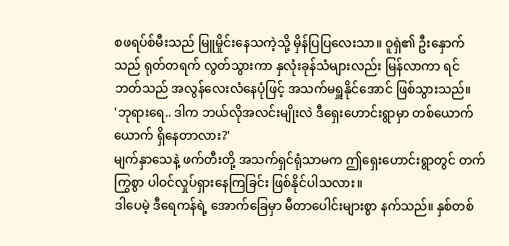စဖရပ်စ်မီးသည် မြူမှိုင်းနေသကဲ့သို့ မှိန်ပြပြလေးသာ။ ဝူရှဲ၏ ဦးနှောက်သည် ရုတ်တရက် လွတ်သွားကာ နှလုံးခုန်သံများလည်း မြန်လာကာ ရင်ဘတ်သည် အလွန်လေးလံနေပုံဖြင့် အသက်မရှူနိုင်အောင် ဖြစ်သွားသည်။
'ဘုရားရေ.. ဒါက ဘယ်လိုအလင်းမျိုးလဲ ဒီရှေးဟောင်းရွာမှာ တစ်ယောက်ယောက် ရှိနေတာလား?'
မျက်နှာသေနဲ့ ဖက်တီးတို့ အသက်ရှင်ရုံသာမက ဤရှေးဟောင်းရွာတွင် တက်ကြွစွာ ပါဝင်လှုပ်ရှားနေကြခြင်း ဖြစ်နိုင်ပါသလား။
ဒါပေမဲ့ ဒီရေကန်ရဲ့ အောက်ခြေမှာ မီတာပေါင်းများစွာ နက်သည်။ နှစ်တစ်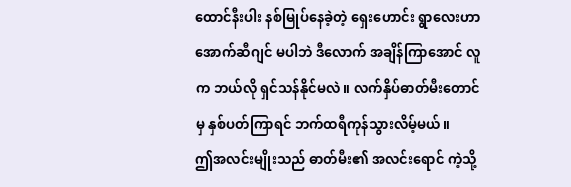ထောင်နီးပါး နစ်မြုပ်နေခဲ့တဲ့ ရှေးဟောင်း ရွာလေးဟာ အောက်ဆီဂျင် မပါဘဲ ဒီလောက် အချိန်ကြာအောင် လူက ဘယ်လို ရှင်သန်နိုင်မလဲ။ လက်နှိပ်ဓာတ်မီးတောင်မှ နှစ်ပတ်ကြာရင် ဘက်ထရီကုန်သွားလိမ့်မယ်။
ဤအလင်းမျိုးသည် ဓာတ်မီး၏ အလင်းရောင် ကဲ့သို့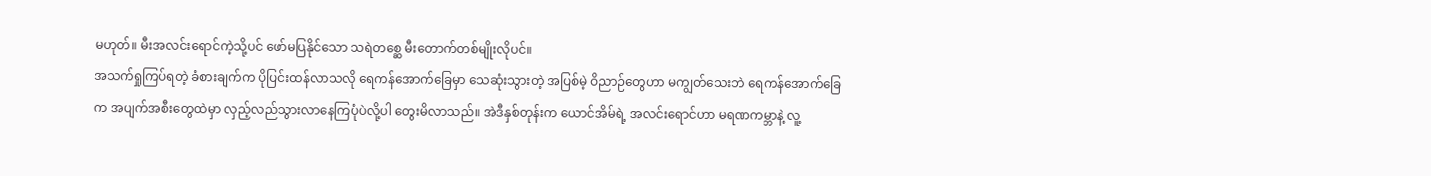မဟုတ်။ မီးအလင်းရောင်ကဲ့သို့ပင် ဖော်မပြနိုင်သော သရဲတစ္ဆေ မီးတောက်တစ်မျိုးလိုပင်။
အသက်ရှုကြပ်ရတဲ့ ခံစားချက်က ပိုပြင်းထန်လာသလို ရေကန်အောက်ခြေမှာ သေဆုံးသွားတဲ့ အပြစ်မဲ့ ဝိညာဉ်တွေဟာ မကျွတ်သေးဘဲ ရေကန်အောက်ခြေက အပျက်အစီးတွေထဲမှာ လှည့်လည်သွားလာနေကြပုံပဲလို့ပါ တွေးမိလာသည်။ အဲဒီနှစ်တုန်းက ယောင်အိမ်ရဲ့ အလင်းရောင်ဟာ မရဏကမ္ဘာနဲ့ လူ့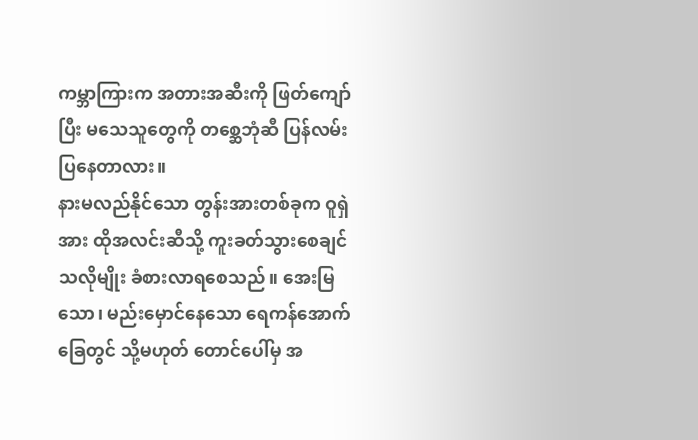ကမ္ဘာကြားက အတားအဆီးကို ဖြတ်ကျော်ပြီး မသေသူတွေကို တစ္ဆေဘုံဆီ ပြန်လမ်းပြနေတာလား။
နားမလည်နိုင်သော တွန်းအားတစ်ခုက ဝူရှဲအား ထိုအလင်းဆီသို့ ကူးခတ်သွားစေချင်သလိုမျိုး ခံစားလာရစေသည်။ အေးမြသော၊ မည်းမှောင်နေသော ရေကန်အောက်ခြေတွင် သို့မဟုတ် တောင်ပေါ်မှ အ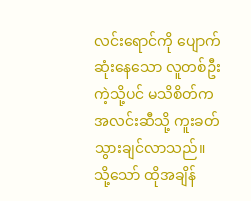လင်းရောင်ကို ပျောက်ဆုံးနေသော လူတစ်ဦးကဲ့သို့ပင် မသိစိတ်က အလင်းဆီသို့ ကူးခတ်သွားချင်လာသည်။
သို့သော် ထိုအချိန်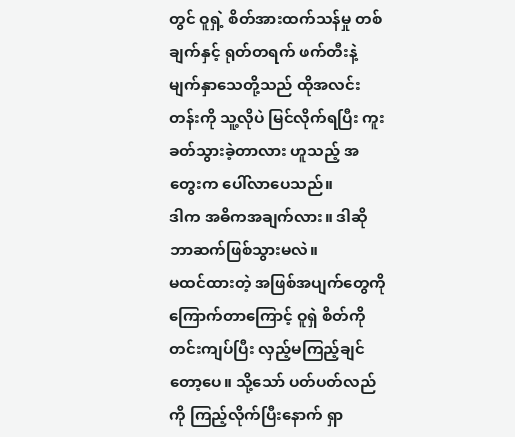တွင် ဝူရှဲ့ စိတ်အားထက်သန်မှု တစ်ချက်နှင့် ရုတ်တရက် ဖက်တီးနဲ့ မျက်နှာသေတို့သည် ထိုအလင်းတန်းကို သူ့လိုပဲ မြင်လိုက်ရပြီး ကူးခတ်သွားခဲ့တာလား ဟူသည့် အတွေးက ပေါ်လာပေသည်။
ဒါက အဓိကအချက်လား။ ဒါဆို ဘာဆက်ဖြစ်သွားမလဲ။
မထင်ထားတဲ့ အဖြစ်အပျက်တွေကို ကြောက်တာကြောင့် ဝူရှဲ စိတ်ကို တင်းကျပ်ပြီး လှည့်မကြည့်ချင်တော့ပေ။ သို့သော် ပတ်ပတ်လည်ကို ကြည့်လိုက်ပြီးနောက် ရှာ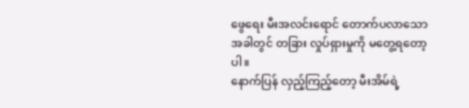ဖွေရေး မီးအလင်းရောင် တောက်ပလာသောအခါတွင် တခြား လှုပ်ရှားမှုကို မတွေ့ရတော့ပါ။
နောက်ပြန် လှည့်ကြည့်တော့ မီးအိမ်ရဲ့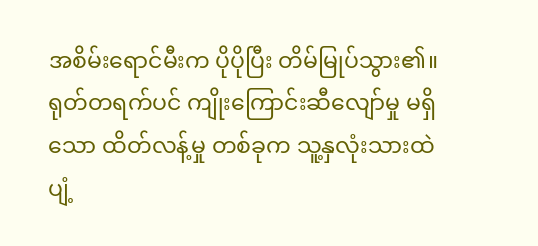အစိမ်းရောင်မီးက ပိုပိုပြီး တိမ်မြုပ်သွား၏။ ရုတ်တရက်ပင် ကျိုးကြောင်းဆီလျော်မှု မရှိသော ထိတ်လန့်မှု တစ်ခုက သူ့နှလုံးသားထဲ ပျံ့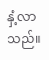နှံ့လာသည်။